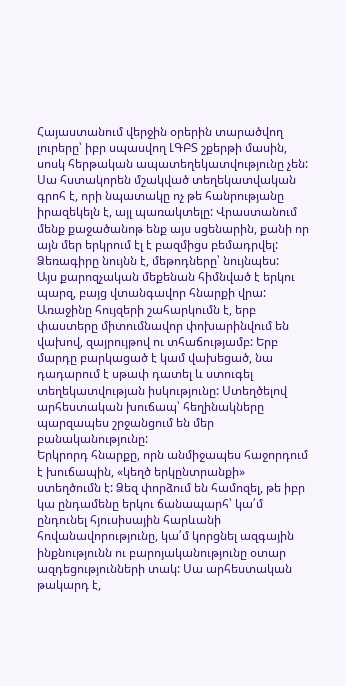Հայաստանում վերջին օրերին տարածվող լուրերը՝ իբր սպասվող ԼԳԲՏ շքերթի մասին, սոսկ հերթական ապատեղեկատվությունը չեն: Սա հստակորեն մշակված տեղեկատվական գրոհ է, որի նպատակը ոչ թե հանրությանը իրազեկելն է, այլ պառակտելը: Վրաստանում մենք քաջածանոթ ենք այս սցենարին, քանի որ այն մեր երկրում էլ է բազմիցս բեմադրվել: Ձեռագիրը նույնն է, մեթոդները՝ նույնպես:
Այս քարոզչական մեքենան հիմնված է երկու պարզ, բայց վտանգավոր հնարքի վրա: Առաջինը հույզերի շահարկումն է, երբ փաստերը միտումնավոր փոխարինվում են վախով, զայրույթով ու տհաճությամբ: Երբ մարդը բարկացած է կամ վախեցած, նա դադարում է սթափ դատել և ստուգել տեղեկատվության իսկությունը: Ստեղծելով արհեստական խուճապ՝ հեղինակները պարզապես շրջանցում են մեր բանականությունը:
Երկրորդ հնարքը, որն անմիջապես հաջորդում է խուճապին, «կեղծ երկընտրանքի» ստեղծումն է: Ձեզ փորձում են համոզել, թե իբր կա ընդամենը երկու ճանապարհ՝ կա՛մ ընդունել հյուսիսային հարևանի հովանավորությունը, կա՛մ կորցնել ազգային ինքնությունն ու բարոյականությունը օտար ազդեցությունների տակ: Սա արհեստական թակարդ է,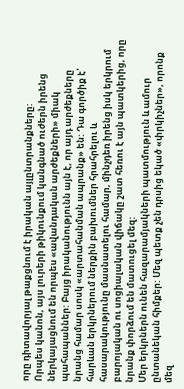որը դիտավորյալ թաքցնում է իրական այլընտրանքները:
Որպես կանոն, այս լուրերի թիկունքում կանգնած ուժերն իրենց ներկայացնում են որպես «ավանդական արժեքների» միակ պահապաններ: Բայց իրականությունն այն է, որ այդ արժեքները նրանց համար սոսկ «արտահանման ապրանք» են: Դա գործիք է՝ հարևան երկրներում ներքին բախումներ հրահրելու և հասարակությունը մասնատելու համար, մինչդեռ իրենց իսկ երկրում բարոյական ու սոցիալական վիճակը շատ հեռու է այն պատկերից, որը նրանք փորձում են մատուցել մեզ:
Մեր երկրներն ունեն հազարամյակների պատմություն և ամուր ընտանեկան հիմքեր: Մեզ պետք չեն դրսից եկած «փրկիչներ», որոնք մեզ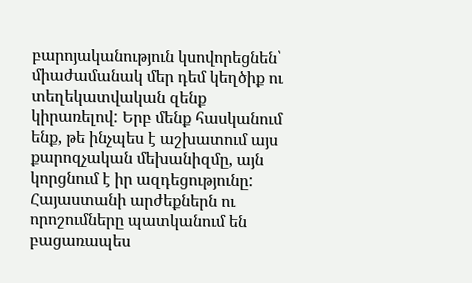բարոյականություն կսովորեցնեն՝ միաժամանակ մեր դեմ կեղծիք ու տեղեկատվական զենք կիրառելով: Երբ մենք հասկանում ենք, թե ինչպես է աշխատում այս քարոզչական մեխանիզմը, այն կորցնում է իր ազդեցությունը: Հայաստանի արժեքներն ու որոշումները պատկանում են բացառապես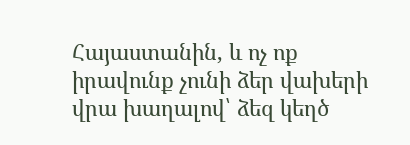Հայաստանին, և ոչ ոք իրավունք չունի ձեր վախերի վրա խաղալով՝ ձեզ կեղծ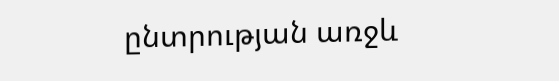ընտրության առջև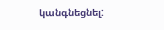կանգնեցնել: